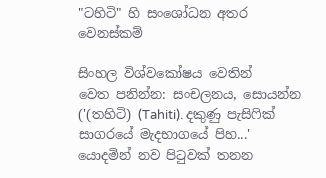"ටහිටි" හි සංශෝධන අතර වෙනස්කම්

සිංහල විශ්වකෝෂය වෙතින්
වෙත පනින්න: සංචලනය, සොයන්න
('(තහිටි) (Tahiti). දකුණු පැසිෆික් සාගරයේ මැදභාගයේ පිහ...' යොදමින් නව පිටුවක් තනන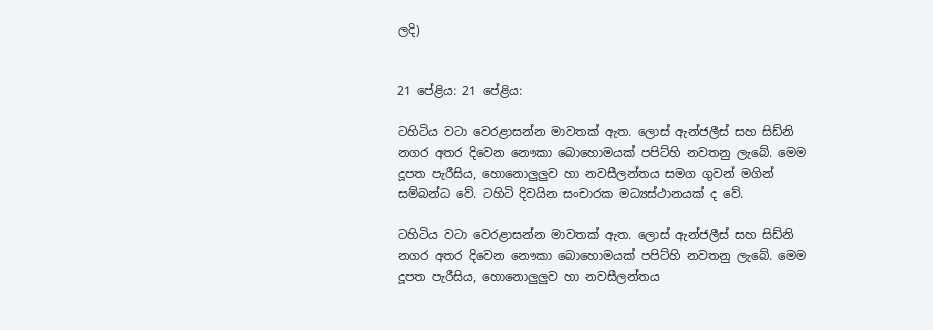ලදි)


21 පේළිය: 21 පේළිය:

ටහිටිය වටා වෙරළාසන්න මාවතක් ඇත. ලොස් ඇන්ජලීස් සහ සිඩ්නි නගර අතර දිවෙන නෞකා බොහොමයක් පපිට්හි නවතනු ලැබේ. මෙම දූපත පැරීසිය, හොනොලුලුව හා නවසීලන්තය සමග ගුවන් මගින් සම්බන්ධ වේ. ටහිටි දිවයින සංචාරක මධ්‍යස්ථානයක් ද වේ.

ටහිටිය වටා වෙරළාසන්න මාවතක් ඇත. ලොස් ඇන්ජලීස් සහ සිඩ්නි නගර අතර දිවෙන නෞකා බොහොමයක් පපිට්හි නවතනු ලැබේ. මෙම දූපත පැරීසිය, හොනොලුලුව හා නවසීලන්තය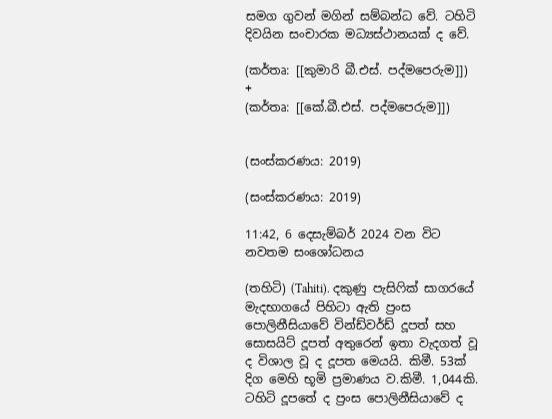සමග ගුවන් මගින් සම්බන්ධ වේ. ටහිටි දිවයින සංචාරක මධ්‍යස්ථානයක් ද වේ.

(කර්තෘ: [[කුමාරි බී.එස්. පද්මපෙරුම]])
+
(කර්තෘ: [[කේ.බී.එස්. පද්මපෙරුම]])


(සංස්කරණය: 2019)

(සංස්කරණය: 2019)

11:42, 6 දෙසැම්බර් 2024 වන විට නවතම සංශෝධනය

(තහිටි) (Tahiti). දකුණු පැසිෆික් සාගරයේ මැදභාගයේ පිහිටා ඇති ප්‍රංස පොලිනීසියාවේ වින්ඩ්වර්ඩ් දූපත් සහ සොසයිට් දූපත් අතුරෙන් ඉතා වැදගත් වූ ද විශාල වූ ද දූපත මෙයයි. කිමී. 53ක් දිග මෙහි භූමි ප්‍රමාණය ව.කිමී. 1,044කි. ටහිටි දූපතේ ද ප්‍රංස පොලිනීසියාවේ ද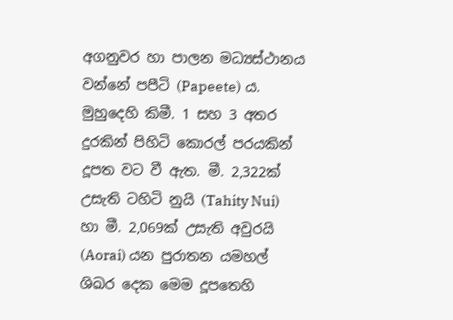අගනුවර හා පාලන මධ්‍යස්ථානය වන්නේ පපීටි (Papeete) ය. මුහුදෙහි කිමී. 1 සහ 3 අතර දුරකින් පිහිටි කොරල් පරයකින් දූපත වට වී ඇත. මී. 2,322ක් උසැති ටහිටි නුයි (Tahity Nui) හා මී. 2,069ක් උසැති අවුරයි (Aorai) යන පුරාතන යමහල් ශිඛර දෙක මෙම දූපතෙහි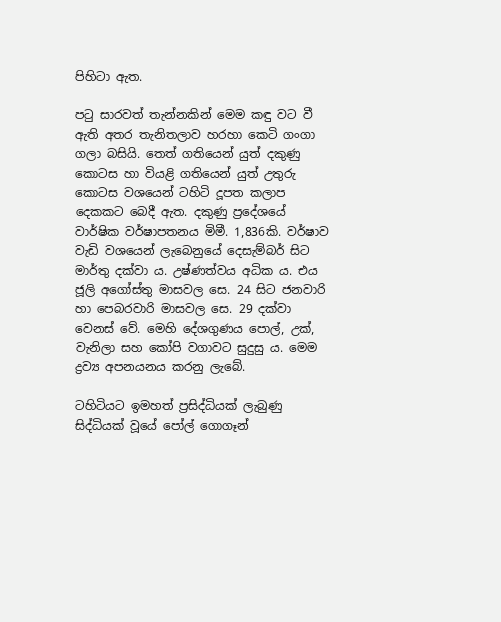පිහිටා ඇත.

පටු සාරවත් තැන්නකින් මෙම කඳු වට වී ඇති අතර තැනිතලාව හරහා කෙටි ගංගා ගලා බසියි. තෙත් ගතියෙන් යුත් දකුණු කොටස හා වියළි ගතියෙන් යුත් උතුරු කොටස වශයෙන් ටහිටි දූපත කලාප දෙකකට බෙදී ඇත. දකුණු ප්‍රදේශයේ වාර්ෂික වර්ෂාපතනය මිමී. 1,836කි. වර්ෂාව වැඩි වශයෙන් ලැබෙනුයේ දෙසැම්බර් සිට මාර්තු දක්වා ය. උෂ්ණත්වය අධික ය. එය ජූලි අගෝස්තු මාසවල සෙ. 24 සිට ජනවාරි හා පෙබරවාරි මාසවල සෙ. 29 දක්වා වෙනස් වේ. මෙහි දේශගුණය පොල්, උක්, වැනිලා සහ කෝපි වගාවට සුදුසු ය. මෙම ද්‍රව්‍ය අපනයනය කරනු ලැබේ.

ටහිටියට ඉමහත් ප්‍රසිද්ධියක් ලැබුණු සිද්ධියක් වූයේ පෝල් ගොගෑන්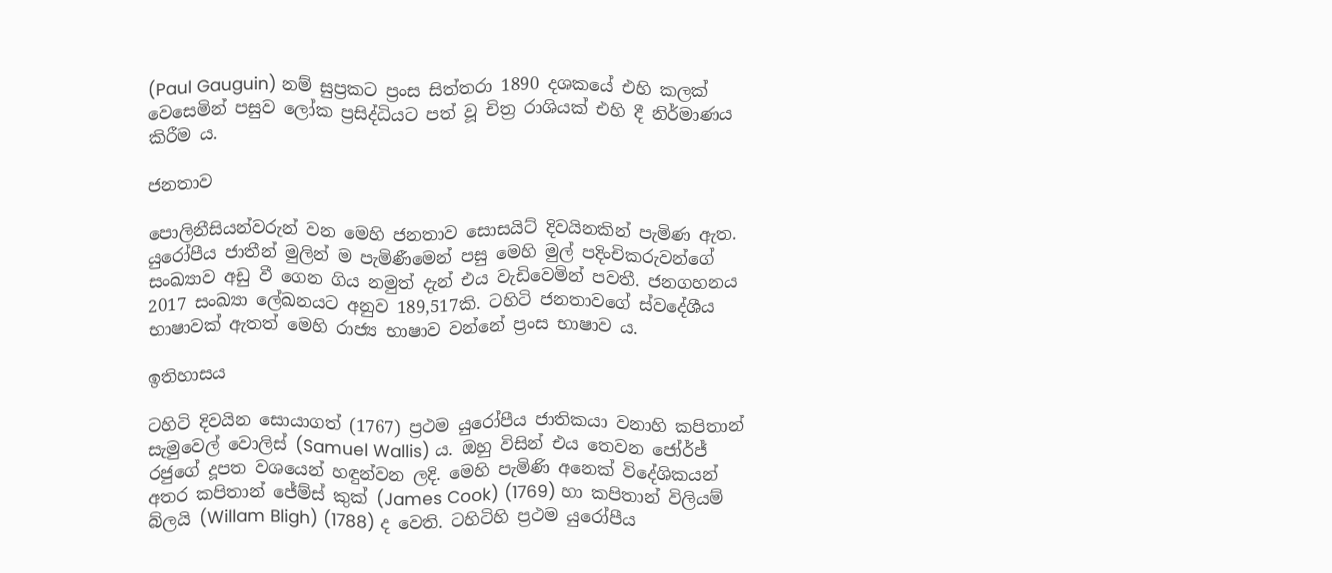(Paul Gauguin) නම් සුප්‍රකට ප්‍රංස සිත්තරා 1890 දශකයේ එහි කලක් වෙසෙමින් පසුව ලෝක ප්‍රසිද්ධියට පත් වූ චිත්‍ර රාශියක් එහි දී නිර්මාණය කිරීම ය.

ජනතාව

පොලිනීසියන්වරුන් වන මෙහි ජනතාව සොසයිට් දිවයිනකින් පැමිණ ඇත. යුරෝපීය ජාතීන් මුලින් ම පැමිණීමෙන් පසු මෙහි මුල් පදිංචිකරුවන්ගේ සංඛ්‍යාව අඩු වී ගෙන ගිය නමුත් දැන් එය වැඩිවෙමින් පවතී. ජනගහනය 2017 සංඛ්‍යා ලේඛනයට අනුව 189,517කි. ටහිටි ජනතාවගේ ස්වදේශීය භාෂාවක් ඇතත් මෙහි රාජ්‍ය භාෂාව වන්නේ ප්‍රංස භාෂාව ය.

ඉතිහාසය

ටහිටි දිවයින සොයාගත් (1767) ප්‍රථම යුරෝපීය ජාතිකයා වනාහි කපිතාන් සැමුවෙල් වොලිස් (Samuel Wallis) ය. ඔහු විසින් එය තෙවන ජෝර්ජ් රජුගේ දූපත වශයෙන් හඳුන්වන ලදි. මෙහි පැමිණි අනෙක් විදේශිකයන් අතර කපිතාන් ජේම්ස් කුක් (James Cook) (1769) හා කපිතාන් විලියම් බ්ලයි (Willam Bligh) (1788) ද වෙති. ටහිටිහි ප්‍රථම යුරෝපීය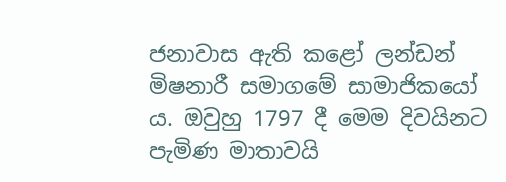ජනාවාස ඇති කළෝ ලන්ඩන් මිෂනාරී සමාගමේ සාමාජිකයෝ ය. ඔවුහු 1797 දී මෙම දිවයිනට පැමිණ මාතාවයි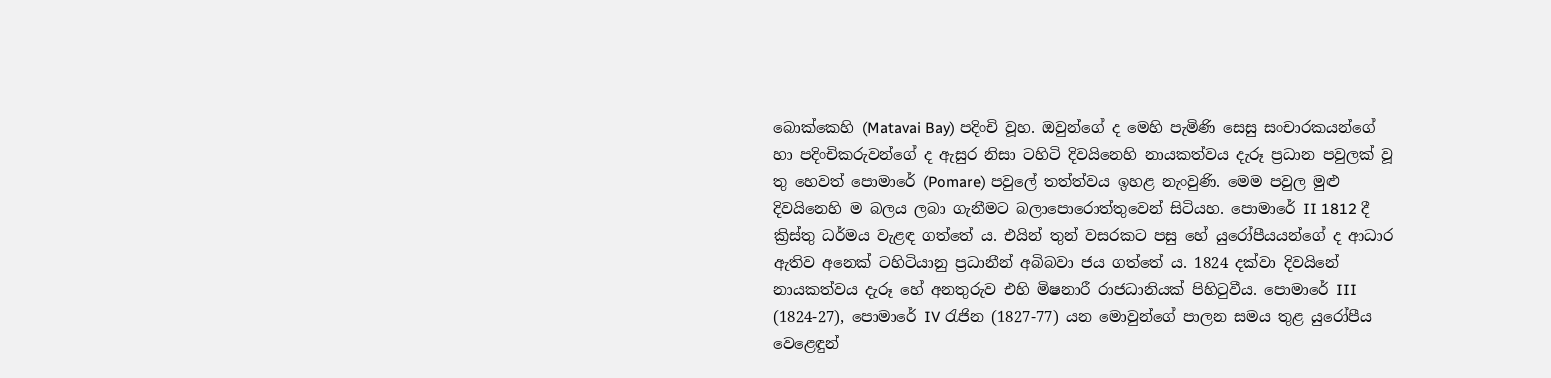බොක්කෙහි (Matavai Bay) පදිංචි වූහ. ඔවුන්ගේ ද මෙහි පැමිණි සෙසු සංචාරකයන්ගේ හා පදිංචිකරුවන්ගේ ද ඇසුර නිසා ටහිටි දිවයිනෙහි නායකත්වය දැරූ ප්‍රධාන පවුලක් වූ තු හෙවත් පොමාරේ (Pomare) පවුලේ තත්ත්වය ඉහළ නැංවුණි. මෙම පවුල මුළු දිවයිනෙහි ම බලය ලබා ගැනීමට බලාපොරොත්තුවෙන් සිටියහ. පොමාරේ II 1812 දී ක්‍රිස්තු ධර්මය වැළඳ ගත්තේ ය. එයින් තුන් වසරකට පසු හේ යුරෝපීයයන්ගේ ද ආධාර ඇතිව අනෙක් ටහිටියානු ප්‍රධානීන් අබිබවා ජය ගත්තේ ය. 1824 දක්වා දිවයිනේ නායකත්වය දැරූ හේ අනතුරුව එහි මිෂනාරී රාජධානියක් පිහිටුවීය. පොමාරේ III (1824-27), පොමාරේ IV රැජින (1827-77) යන මොවුන්ගේ පාලන සමය තුළ යුරෝපීය වෙළෙඳුන්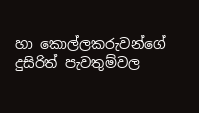හා කොල්ලකරුවන්ගේ දුසිරිත් පැවතුම්වල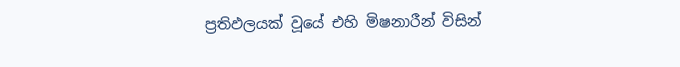ප්‍රතිඵලයක් වූයේ එහි මිෂනාරීන් විසින්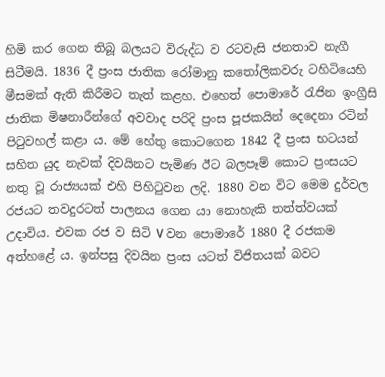හිමි කර ගෙන තිබූ බලයට විරුද්ධ ව රටවැසි ජනතාව නැගී සිටීමයි. 1836 දී ප්‍රංස ජාතික රෝමානු කතෝලිකවරු ටහිටියෙහි මීසමක් ඇති කිරීමට තැත් කළහ. එහෙත් පොමාරේ රැජින ඉංග්‍රීසි ජාතික මිෂනාරීන්ගේ අවවාද පරිදි ප්‍රංස පූජකයින් දෙදෙනා රටින් පිටුවහල් කළා ය. මේ හේතු කොටගෙන 1842 දී ප්‍රංස භටයන් සහිත යුද නැවක් දිවයිනට පැමිණ ඊට බලපෑම් කොට ප්‍රංසයට නතු වූ රාජ්‍යයක් එහි පිහිටුවන ලදි. 1880 වන විට මෙම දුර්වල රජයට තවදුරටත් පාලනය ගෙන යා නොහැකි තත්ත්වයක් උදාවිය. එවක රජ ව සිටි V වන පොමාරේ 1880 දී රජකම අත්හළේ ය. ඉන්පසු දිවයින ප්‍රංස යටත් විජිතයක් බවට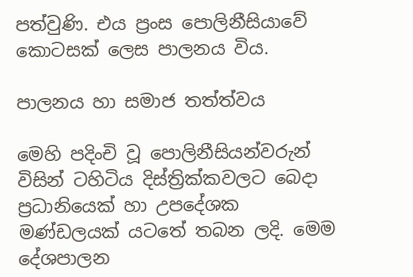පත්වුණි. එය ප්‍රංස පොලිනීසියාවේ කොටසක් ලෙස පාලනය විය.

පාලනය හා සමාජ තත්ත්වය

මෙහි පදිංචි වූ පොලිනීසියන්වරුන් විසින් ටහිටිය දිස්ත්‍රික්කවලට බෙදා ප්‍රධානියෙක් හා උපදේශක මණ්ඩලයක් යටතේ තබන ලදි. මෙම දේශපාලන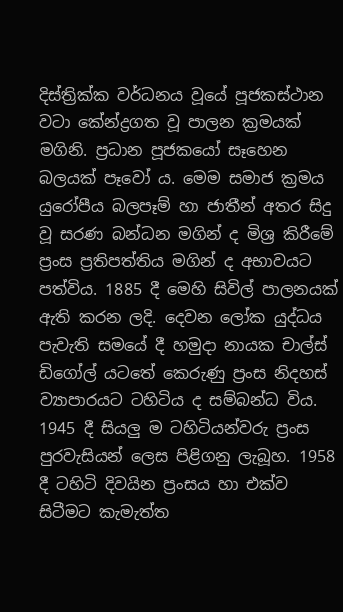දිස්ත්‍රික්ක වර්ධනය වූයේ පූජකස්ථාන වටා කේන්ද්‍රගත වූ පාලන ක්‍රමයක් මගිනි. ප්‍රධාන පූජකයෝ සෑහෙන බලයක් පෑවෝ ය. මෙම සමාජ ක්‍රමය යුරෝපීය බලපෑම් හා ජාතීන් අතර සිදු වූ සරණ බන්ධන මගින් ද මිශ්‍ර කිරීමේ ප්‍රංස ප්‍රතිපත්තිය මගින් ද අභාවයට පත්විය. 1885 දී මෙහි සිවිල් පාලනයක් ඇති කරන ලදි. දෙවන ලෝක යුද්ධය පැවැති සමයේ දී හමුදා නායක චාල්ස් ඩිගෝල් යටතේ කෙරුණු ප්‍රංස නිදහස් ව්‍යාපාරයට ටහිටිය ද සම්බන්ධ විය. 1945 දී සියලු ම ටහිටියන්වරු ප්‍රංස පුරවැසියන් ලෙස පිළිගනු ලැබූහ. 1958 දී ටහිටි දිවයින ප්‍රංසය හා එක්ව සිටීමට කැමැත්ත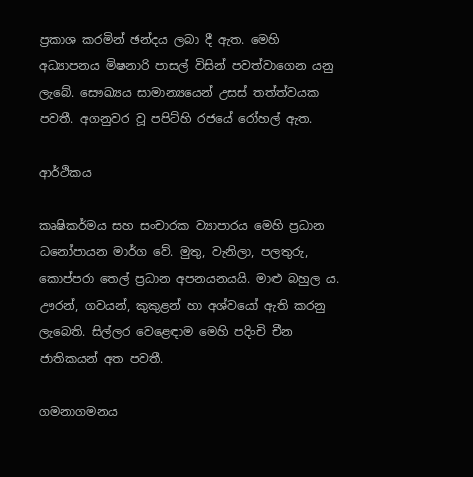ප්‍රකාශ කරමින් ඡන්දය ලබා දී ඇත. මෙහි අධ්‍යාපනය මිෂනාරි පාසල් විසින් පවත්වාගෙන යනු ලැබේ. සෞඛ්‍යය සාමාන්‍යයෙන් උසස් තත්ත්වයක පවතී. අගනුවර වූ පපිට්හි රජයේ රෝහල් ඇත.

ආර්ථිකය

කෘෂිකර්මය සහ සංචාරක ව්‍යාපාරය මෙහි ප්‍රධාන ධනෝපායන මාර්ග වේ. මුතු, වැනිලා, පලතුරු, කොප්පරා තෙල් ප්‍රධාන අපනයනයයි. මාළු බහුල ය. ඌරන්, ගවයන්, කුකුළන් හා අශ්වයෝ ඇති කරනු ලැබෙති. සිල්ලර වෙළෙඳාම මෙහි පදිංචි චීන ජාතිකයන් අත පවතී.

ගමනාගමනය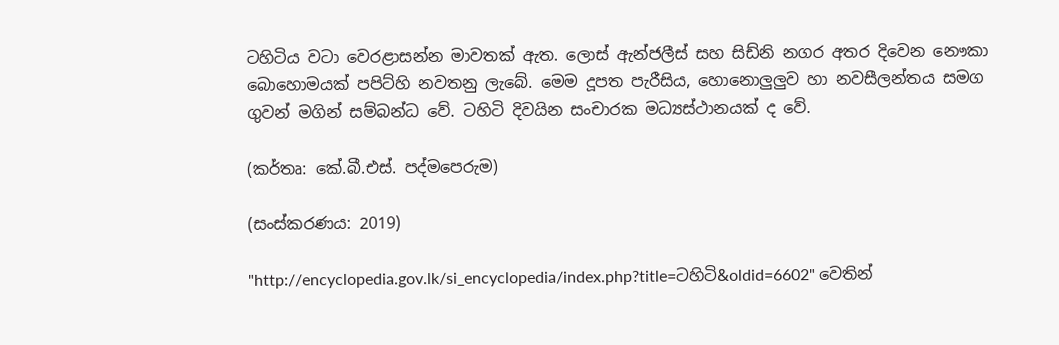ටහිටිය වටා වෙරළාසන්න මාවතක් ඇත. ලොස් ඇන්ජලීස් සහ සිඩ්නි නගර අතර දිවෙන නෞකා බොහොමයක් පපිට්හි නවතනු ලැබේ. මෙම දූපත පැරීසිය, හොනොලුලුව හා නවසීලන්තය සමග ගුවන් මගින් සම්බන්ධ වේ. ටහිටි දිවයින සංචාරක මධ්‍යස්ථානයක් ද වේ.

(කර්තෘ: කේ.බී.එස්. පද්මපෙරුම)

(සංස්කරණය: 2019)

"http://encyclopedia.gov.lk/si_encyclopedia/index.php?title=ටහිටි&oldid=6602" වෙතින්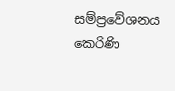සම්ප්‍රවේශනය කෙරිණි